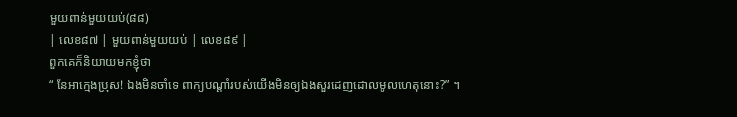មួយពាន់មួយយប់(៨៨)
| លេខ៨៧ | មួយពាន់មួយយប់ | លេខ៨៩ |
ពួកគេក៏និយាយមកខ្ញុំថា
“ នែអាក្មេងប្រុស! ឯងមិនចាំទេ ពាក្យបណ្តាំរបស់យើងមិនឲ្យឯងសួរដេញដោលមូលហេតុនោះ?” ។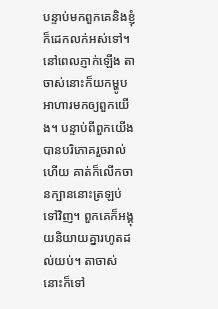បន្ទាប់មកពួកគេនិងខ្ញុំក៏ដេកលក់អស់ទៅ។ នៅពេលភ្ញាក់ឡើង តាចាស់នោះក៏យកម្ហូបអាហារមកឲ្យពួកយើង។ បន្ទាប់ពីពួកយើងបានបរិភោគរួចរាល់ហើយ គាត់ក៏លើកចានក្បាននោះត្រឡប់ទៅវិញ។ ពួកគេក៏អង្គុយនិយាយគ្នារហូតដល់យប់។ តាចាស់នោះក៏ទៅ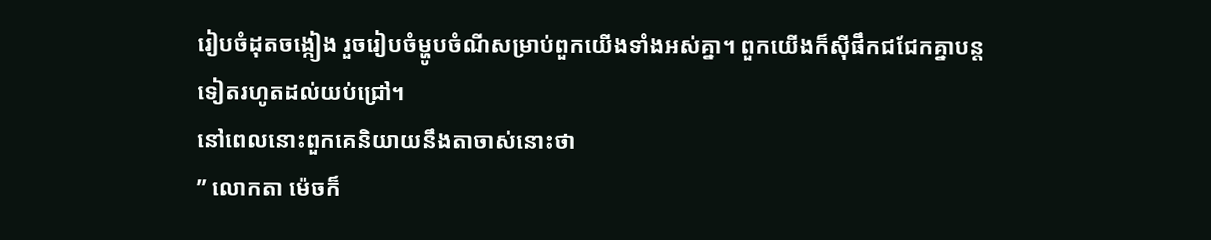រៀបចំដុតចង្កៀង រួចរៀបចំម្ហូបចំណីសម្រាប់ពួកយើងទាំងអស់គ្នា។ ពួកយើងក៏ស៊ីផឹកជជែកគ្នាបន្តទៀតរហូតដល់យប់ជ្រៅ។
នៅពេលនោះពួកគេនិយាយនឹងតាចាស់នោះថា
” លោកតា ម៉េចក៏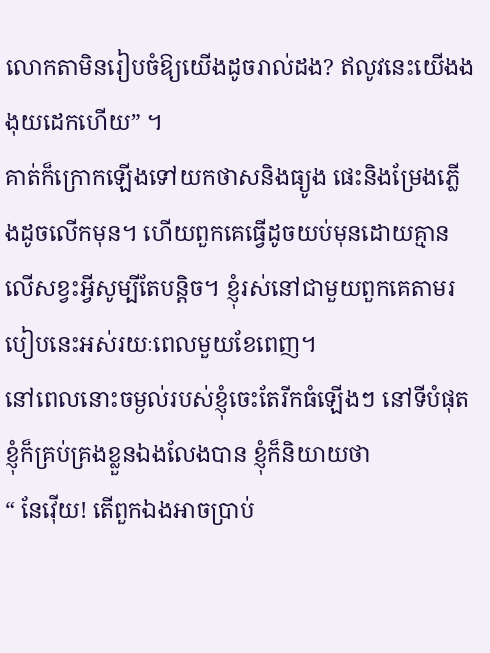លោកតាមិនរៀបចំឱ្យយើងដូចរាល់ដង? ឥលូវនេះយើងងងុយដេកហើយ” ។
គាត់ក៏ក្រោកឡើងទៅយកថាសនិងធ្យូង ផេះនិងម្រែងភ្លើងដូចលើកមុន។ ហើយពួកគេធ្វើដូចយប់មុនដោយគ្មានលើសខ្វះអ្វីសូម្បីតែបន្តិច។ ខ្ញុំរស់នៅជាមួយពួកគេតាមរបៀបនេះអស់រយៈពេលមួយខែពេញ។
នៅពេលនោះចម្ងល់របស់ខ្ញុំចេះតែរីកធំឡើងៗ នៅទីបំផុតខ្ញុំក៏គ្រប់គ្រងខ្លួនឯងលែងបាន ខ្ញុំក៏និយាយថា
“ នែវ៉ើយ! តើពួកឯងអាចប្រាប់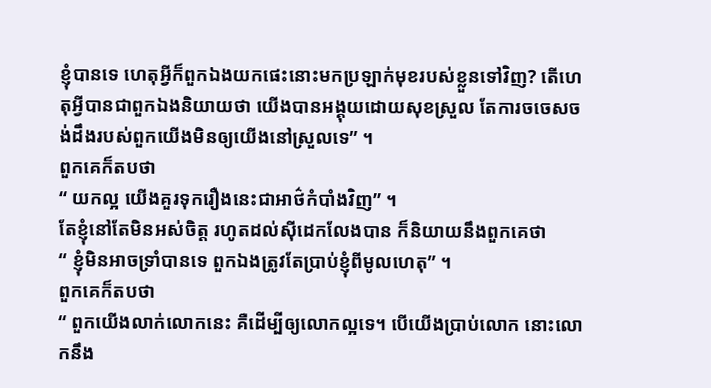ខ្ញុំបានទេ ហេតុអ្វីក៏ពួកឯងយកផេះនោះមកប្រឡាក់មុខរបស់ខ្លួនទៅវិញ? តើហេតុអ្វីបានជាពួកឯងនិយាយថា យើងបានអង្គុយដោយសុខស្រួល តែការចចេសចង់ដឹងរបស់ពួកយើងមិនឲ្យយើងនៅស្រួលទេ” ។
ពួកគេក៏តបថា
“ យកល្អ យើងគួរទុករឿងនេះជាអាថ៌កំបាំងវិញ” ។
តែខ្ញុំនៅតែមិនអស់ចិត្ត រហូតដល់ស៊ីដេកលែងបាន ក៏និយាយនឹងពួកគេថា
“ ខ្ញុំមិនអាចទ្រាំបានទេ ពួកឯងត្រូវតែប្រាប់ខ្ញុំពីមូលហេតុ” ។
ពួកគេក៏តបថា
“ ពួកយើងលាក់លោកនេះ គឺដើម្បីឲ្យលោកល្អទេ។ បើយើងប្រាប់លោក នោះលោកនឹង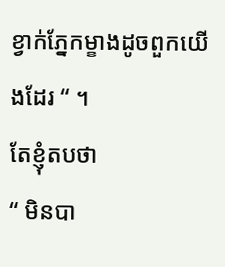ខ្វាក់ភ្នែកម្ខាងដូចពួកយើងដែរ “ ។
តែខ្ញុំតបថា
“ មិនបា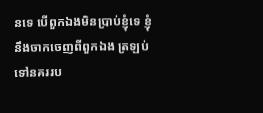នទេ បើពួកឯងមិនប្រាប់ខ្ញុំទេ ខ្ញុំនឹងចាកចេញពីពួកឯង ត្រឡប់ទៅនគររប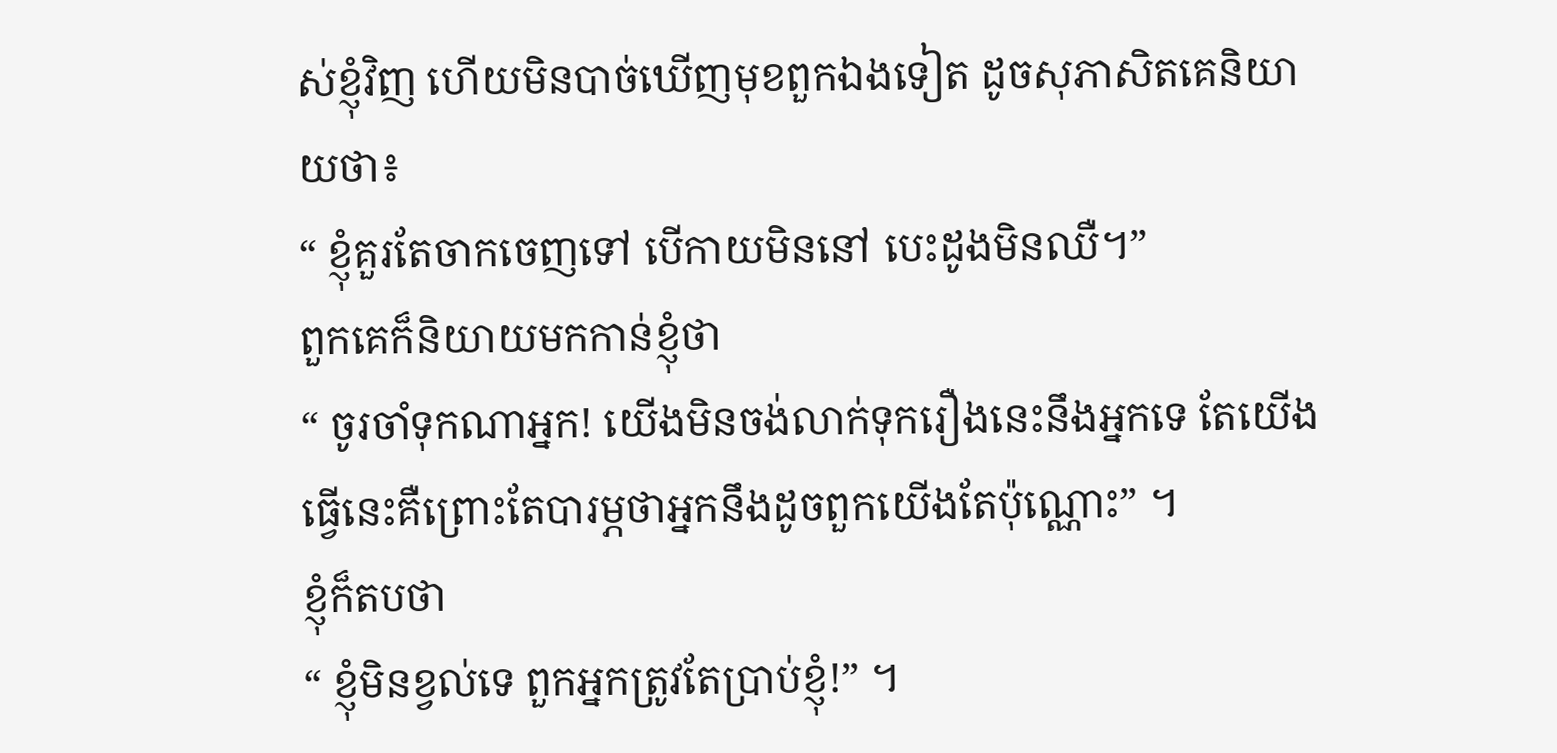ស់ខ្ញុំវិញ ហើយមិនបាច់ឃើញមុខពួកឯងទៀត ដូចសុភាសិតគេនិយាយថា៖
“ ខ្ញុំគួរតែចាកចេញទៅ បើកាយមិននៅ បេះដូងមិនឈឺ។”
ពួកគេក៏និយាយមកកាន់ខ្ញុំថា
“ ចូរចាំទុកណាអ្នក! យើងមិនចង់លាក់ទុករឿងនេះនឹងអ្នកទេ តែយើងធ្វើនេះគឺព្រោះតែបារម្ភថាអ្នកនឹងដូចពួកយើងតែប៉ុណ្ណោះ” ។
ខ្ញុំក៏តបថា
“ ខ្ញុំមិនខ្វល់ទេ ពួកអ្នកត្រូវតែប្រាប់ខ្ញុំ!” ។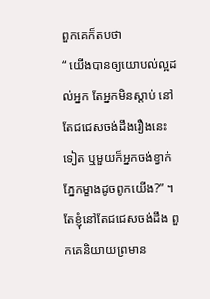ពួកគេក៏តបថា
“ យើងបានឲ្យយោបល់ល្អដល់អ្នក តែអ្នកមិនស្តាប់ នៅតែជជេសចង់ដឹងរឿងនេះទៀត ឬមួយក៏អ្នកចង់ខ្វាក់ភ្នែកម្ខាងដូចពូកយើង?” ។
តែខ្ញុំនៅតែជជេសចង់ដឹង ពួកគេនិយាយព្រមាន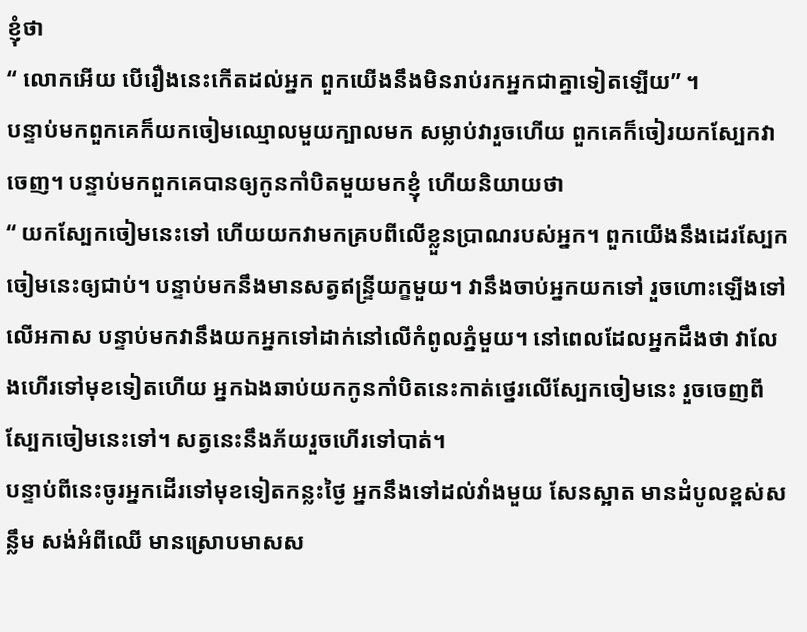ខ្ញុំថា
“ លោកអើយ បើរឿងនេះកើតដល់អ្នក ពួកយើងនឹងមិនរាប់រកអ្នកជាគ្នាទៀតឡើយ” ។
បន្ទាប់មកពួកគេក៏យកចៀមឈ្មោលមួយក្បាលមក សម្លាប់វារួចហើយ ពួកគេក៏ចៀរយកស្បែកវាចេញ។ បន្ទាប់មកពួកគេបានឲ្យកូនកាំបិតមួយមកខ្ញុំ ហើយនិយាយថា
“ យកស្បែកចៀមនេះទៅ ហើយយកវាមកគ្របពីលើខ្លួនប្រាណរបស់អ្នក។ ពួកយើងនឹងដេរស្បែកចៀមនេះឲ្យជាប់។ បន្ទាប់មកនឹងមានសត្វឥន្ទ្រីយក្ខមួយ។ វានឹងចាប់អ្នកយកទៅ រួចហោះឡើងទៅលើអកាស បន្ទាប់មកវានឹងយកអ្នកទៅដាក់នៅលើកំពូលភ្នំមួយ។ នៅពេលដែលអ្នកដឹងថា វាលែងហើរទៅមុខទៀតហើយ អ្នកឯងឆាប់យកកូនកាំបិតនេះកាត់ថ្នេរលើស្បែកចៀមនេះ រួចចេញពីស្បែកចៀមនេះទៅ។ សត្វនេះនឹងភ័យរួចហើរទៅបាត់។
បន្ទាប់ពីនេះចូរអ្នកដើរទៅមុខទៀតកន្លះថ្ងៃ អ្នកនឹងទៅដល់វាំងមួយ សែនស្អាត មានដំបូលខ្ពស់សន្លឹម សង់អំពីឈើ មានស្រោបមាសស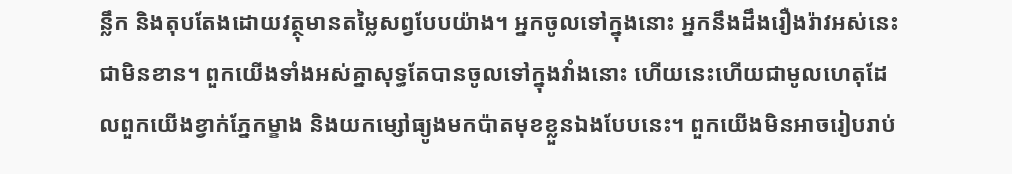ន្លឹក និងតុបតែងដោយវត្ថុមានតម្លៃសព្វបែបយ៉ាង។ អ្នកចូលទៅក្នុងនោះ អ្នកនឹងដឹងរឿងរ៉ាវអស់នេះជាមិនខាន។ ពួកយើងទាំងអស់គ្នាសុទ្ធតែបានចូលទៅក្នុងវាំងនោះ ហើយនេះហើយជាមូលហេតុដែលពួកយើងខ្វាក់ភ្នែកម្ខាង និងយកម្សៅធ្យូងមកប៉ាតមុខខ្លួនឯងបែបនេះ។ ពួកយើងមិនអាចរៀបរាប់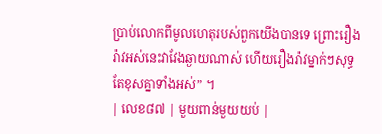ប្រាប់លោកពីមូលហេតុរបស់ពួកយើងបានទេ ព្រោះរឿងរ៉ាវអស់នេះវាវែងឆ្ងាយណាស់ ហើយរឿងរ៉ាវម្នាក់ៗសុទ្ធតែខុសគ្នាទាំងអស់” ។
| លេខ៨៧ | មួយពាន់មួយយប់ |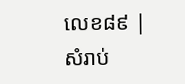លេខ៨៩ |
សំរាប់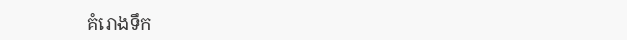គំរោងទឹក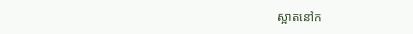ស្អាតនៅក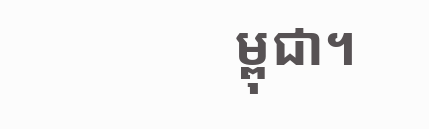ម្ពុជា។